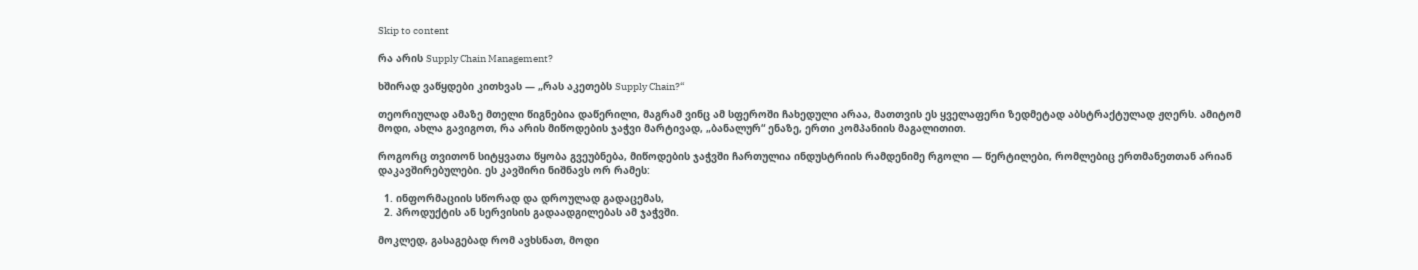Skip to content

რა არის Supply Chain Management?

ხშირად ვაწყდები კითხვას — „რას აკეთებს Supply Chain?“

თეორიულად ამაზე მთელი წიგნებია დაწერილი, მაგრამ ვინც ამ სფეროში ჩახედული არაა, მათთვის ეს ყველაფერი ზედმეტად აბსტრაქტულად ჟღერს. ამიტომ მოდი, ახლა გავიგოთ, რა არის მიწოდების ჯაჭვი მარტივად, „ბანალურ“ ენაზე, ერთი კომპანიის მაგალითით.

როგორც თვითონ სიტყვათა წყობა გვეუბნება, მიწოდების ჯაჭვში ჩართულია ინდუსტრიის რამდენიმე რგოლი — წერტილები, რომლებიც ერთმანეთთან არიან დაკავშირებულები. ეს კავშირი ნიშნავს ორ რამეს:

  1. ინფორმაციის სწორად და დროულად გადაცემას,
  2. პროდუქტის ან სერვისის გადაადგილებას ამ ჯაჭვში.

მოკლედ, გასაგებად რომ ავხსნათ, მოდი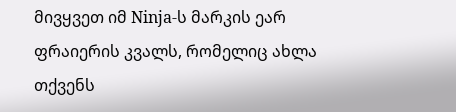მივყვეთ იმ Ninja-ს მარკის ეარ ფრაიერის კვალს, რომელიც ახლა თქვენს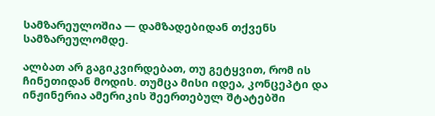სამზარეულოშია — დამზადებიდან თქვენს სამზარეულომდე.

ალბათ არ გაგიკვირდებათ, თუ გეტყვით, რომ ის ჩინეთიდან მოდის. თუმცა მისი იდეა, კონცეპტი და ინჟინერია ამერიკის შეერთებულ შტატებში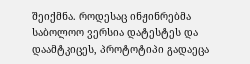შეიქმნა. როდესაც ინჟინრებმა საბოლოო ვერსია დატესტეს და დაამტკიცეს, პროტოტიპი გადაეცა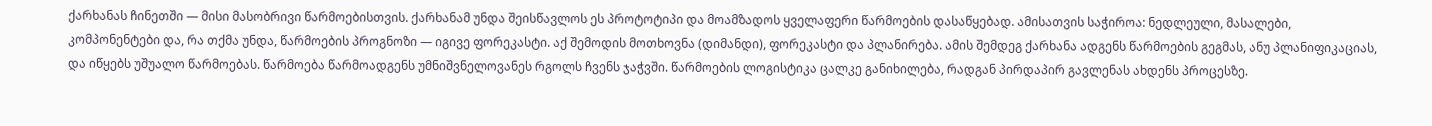ქარხანას ჩინეთში — მისი მასობრივი წარმოებისთვის. ქარხანამ უნდა შეისწავლოს ეს პროტოტიპი და მოამზადოს ყველაფერი წარმოების დასაწყებად. ამისათვის საჭიროა: ნედლეული, მასალები, კომპონენტები და, რა თქმა უნდა, წარმოების პროგნოზი — იგივე ფორეკასტი. აქ შემოდის მოთხოვნა (დიმანდი), ფორეკასტი და პლანირება. ამის შემდეგ ქარხანა ადგენს წარმოების გეგმას, ანუ პლანიფიკაციას, და იწყებს უშუალო წარმოებას. წარმოება წარმოადგენს უმნიშვნელოვანეს რგოლს ჩვენს ჯაჭვში. წარმოების ლოგისტიკა ცალკე განიხილება, რადგან პირდაპირ გავლენას ახდენს პროცესზე.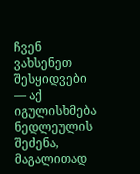ჩვენ ვახსენეთ შესყიდვები — აქ იგულისხმება ნედლეულის შეძენა, მაგალითად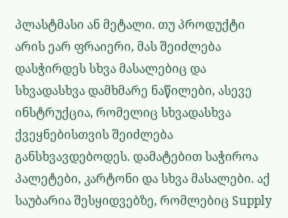პლასტმასი ან მეტალი. თუ პროდუქტი არის ეარ ფრაიერი, მას შეიძლება დასჭირდეს სხვა მასალებიც და სხვადასხვა დამხმარე ნაწილები, ასევე ინსტრუქცია, რომელიც სხვადასხვა ქვეყნებისთვის შეიძლება განსხვავდებოდეს. დამატებით საჭიროა პალეტები, კარტონი და სხვა მასალები. აქ საუბარია შესყიდვებზე, რომლებიც Supply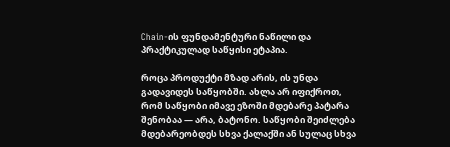Chain-ის ფუნდამენტური ნაწილი და პრაქტიკულად საწყისი ეტაპია.

როცა პროდუქტი მზად არის, ის უნდა გადავიდეს საწყობში. ახლა არ იფიქროთ, რომ საწყობი იმავე ეზოში მდებარე პატარა შენობაა — არა, ბატონო. საწყობი შეიძლება მდებარეობდეს სხვა ქალაქში ან სულაც სხვა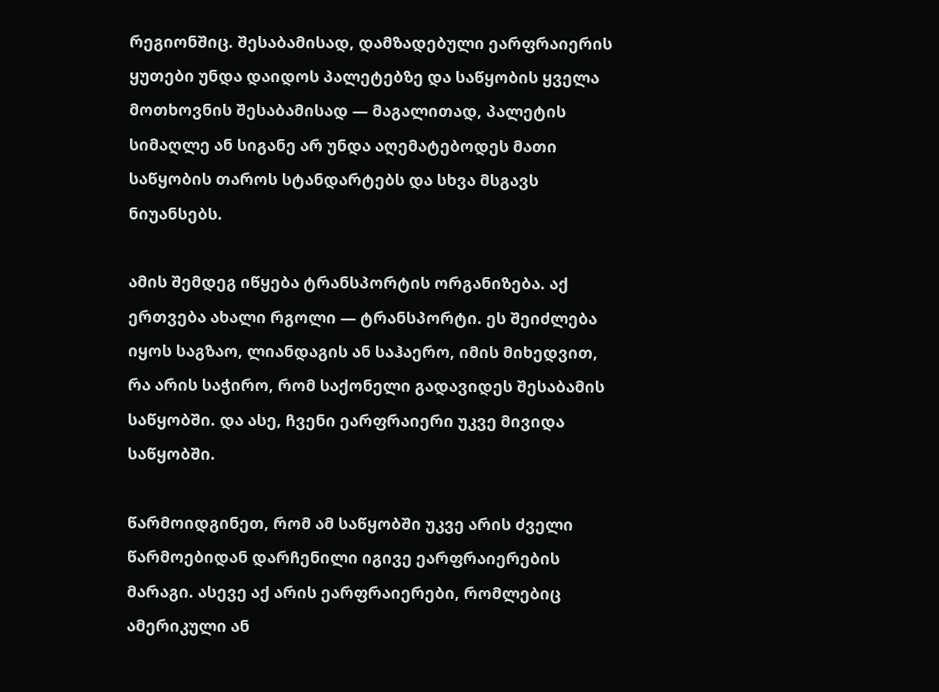რეგიონშიც. შესაბამისად, დამზადებული ეარფრაიერის ყუთები უნდა დაიდოს პალეტებზე და საწყობის ყველა მოთხოვნის შესაბამისად — მაგალითად, პალეტის სიმაღლე ან სიგანე არ უნდა აღემატებოდეს მათი საწყობის თაროს სტანდარტებს და სხვა მსგავს ნიუანსებს.

ამის შემდეგ იწყება ტრანსპორტის ორგანიზება. აქ ერთვება ახალი რგოლი — ტრანსპორტი. ეს შეიძლება იყოს საგზაო, ლიანდაგის ან საჰაერო, იმის მიხედვით, რა არის საჭირო, რომ საქონელი გადავიდეს შესაბამის საწყობში. და ასე, ჩვენი ეარფრაიერი უკვე მივიდა საწყობში.

წარმოიდგინეთ, რომ ამ საწყობში უკვე არის ძველი წარმოებიდან დარჩენილი იგივე ეარფრაიერების მარაგი. ასევე აქ არის ეარფრაიერები, რომლებიც ამერიკული ან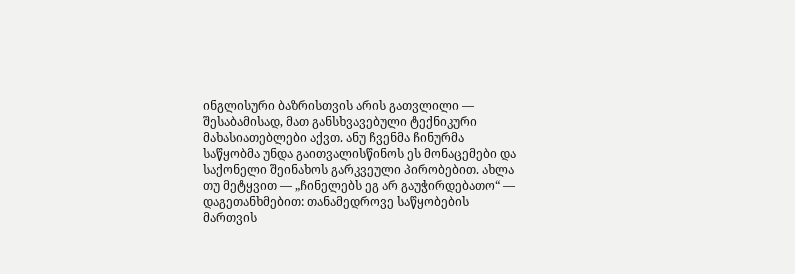ინგლისური ბაზრისთვის არის გათვლილი — შესაბამისად, მათ განსხვავებული ტექნიკური მახასიათებლები აქვთ. ანუ ჩვენმა ჩინურმა საწყობმა უნდა გაითვალისწინოს ეს მონაცემები და საქონელი შეინახოს გარკვეული პირობებით. ახლა თუ მეტყვით — „ჩინელებს ეგ არ გაუჭირდებათო“ — დაგეთანხმებით: თანამედროვე საწყობების მართვის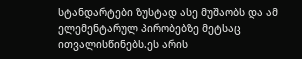სტანდარტები ზუსტად ასე მუშაობს და ამ ელემენტარულ პირობებზე მეტსაც ითვალისწინებს.ეს არის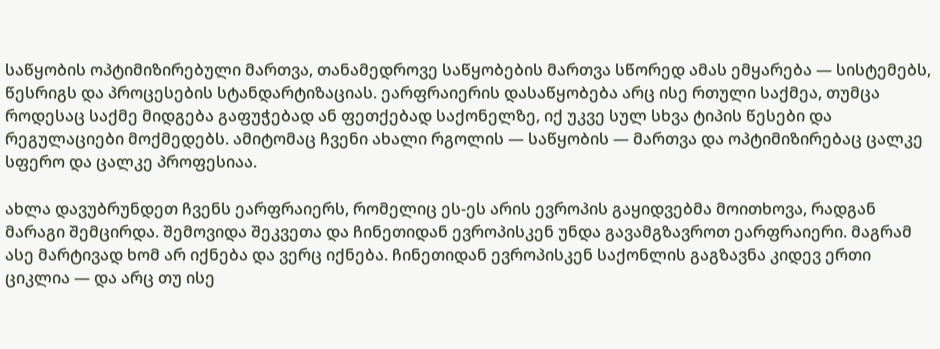საწყობის ოპტიმიზირებული მართვა, თანამედროვე საწყობების მართვა სწორედ ამას ემყარება — სისტემებს, წესრიგს და პროცესების სტანდარტიზაციას. ეარფრაიერის დასაწყობება არც ისე რთული საქმეა, თუმცა როდესაც საქმე მიდგება გაფუჭებად ან ფეთქებად საქონელზე, იქ უკვე სულ სხვა ტიპის წესები და რეგულაციები მოქმედებს. ამიტომაც ჩვენი ახალი რგოლის — საწყობის — მართვა და ოპტიმიზირებაც ცალკე სფერო და ცალკე პროფესიაა.

ახლა დავუბრუნდეთ ჩვენს ეარფრაიერს, რომელიც ეს-ეს არის ევროპის გაყიდვებმა მოითხოვა, რადგან მარაგი შემცირდა. შემოვიდა შეკვეთა და ჩინეთიდან ევროპისკენ უნდა გავამგზავროთ ეარფრაიერი. მაგრამ ასე მარტივად ხომ არ იქნება და ვერც იქნება. ჩინეთიდან ევროპისკენ საქონლის გაგზავნა კიდევ ერთი ციკლია — და არც თუ ისე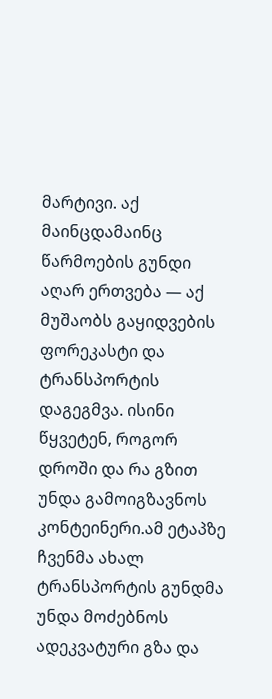მარტივი. აქ მაინცდამაინც წარმოების გუნდი აღარ ერთვება — აქ მუშაობს გაყიდვების ფორეკასტი და ტრანსპორტის დაგეგმვა. ისინი წყვეტენ, როგორ დროში და რა გზით უნდა გამოიგზავნოს კონტეინერი.ამ ეტაპზე ჩვენმა ახალ ტრანსპორტის გუნდმა უნდა მოძებნოს ადეკვატური გზა და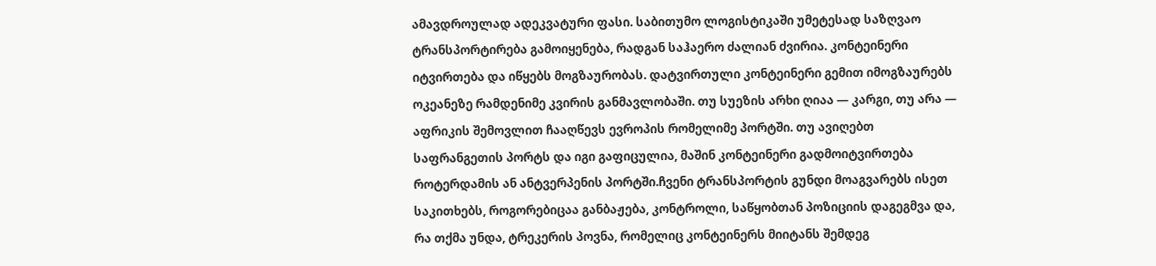ამავდროულად ადეკვატური ფასი. საბითუმო ლოგისტიკაში უმეტესად საზღვაო ტრანსპორტირება გამოიყენება, რადგან საჰაერო ძალიან ძვირია. კონტეინერი იტვირთება და იწყებს მოგზაურობას. დატვირთული კონტეინერი გემით იმოგზაურებს ოკეანეზე რამდენიმე კვირის განმავლობაში. თუ სუეზის არხი ღიაა — კარგი, თუ არა — აფრიკის შემოვლით ჩააღწევს ევროპის რომელიმე პორტში. თუ ავიღებთ საფრანგეთის პორტს და იგი გაფიცულია, მაშინ კონტეინერი გადმოიტვირთება როტერდამის ან ანტვერპენის პორტში.ჩვენი ტრანსპორტის გუნდი მოაგვარებს ისეთ საკითხებს, როგორებიცაა განბაჟება, კონტროლი, საწყობთან პოზიციის დაგეგმვა და, რა თქმა უნდა, ტრეკერის პოვნა, რომელიც კონტეინერს მიიტანს შემდეგ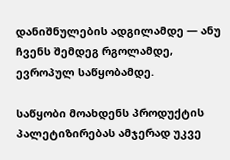დანიშნულების ადგილამდე — ანუ ჩვენს შემდეგ რგოლამდე, ევროპულ საწყობამდე.

საწყობი მოახდენს პროდუქტის პალეტიზირებას ამჯერად უკვე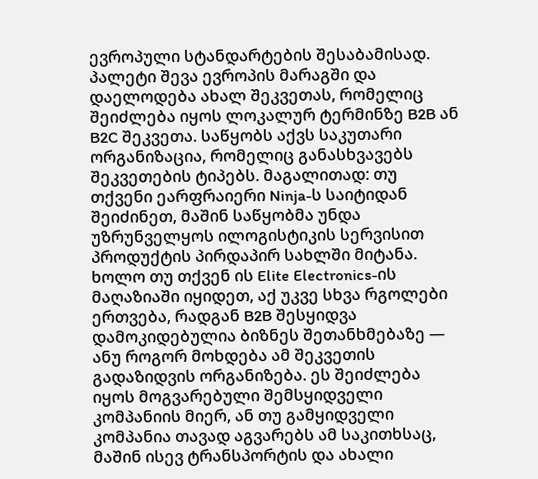ევროპული სტანდარტების შესაბამისად. პალეტი შევა ევროპის მარაგში და დაელოდება ახალ შეკვეთას, რომელიც შეიძლება იყოს ლოკალურ ტერმინზე B2B ან B2C შეკვეთა. საწყობს აქვს საკუთარი ორგანიზაცია, რომელიც განასხვავებს შეკვეთების ტიპებს. მაგალითად: თუ თქვენი ეარფრაიერი Ninja-ს საიტიდან შეიძინეთ, მაშინ საწყობმა უნდა უზრუნველყოს ილოგისტიკის სერვისით პროდუქტის პირდაპირ სახლში მიტანა. ხოლო თუ თქვენ ის Elite Electronics-ის მაღაზიაში იყიდეთ, აქ უკვე სხვა რგოლები ერთვება, რადგან B2B შესყიდვა დამოკიდებულია ბიზნეს შეთანხმებაზე — ანუ როგორ მოხდება ამ შეკვეთის გადაზიდვის ორგანიზება. ეს შეიძლება იყოს მოგვარებული შემსყიდველი კომპანიის მიერ, ან თუ გამყიდველი კომპანია თავად აგვარებს ამ საკითხსაც, მაშინ ისევ ტრანსპორტის და ახალი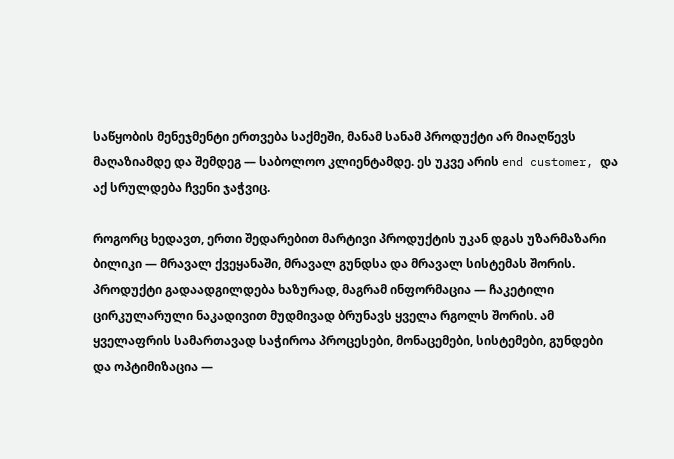საწყობის მენეჯმენტი ერთვება საქმეში, მანამ სანამ პროდუქტი არ მიაღწევს მაღაზიამდე და შემდეგ — საბოლოო კლიენტამდე. ეს უკვე არის end customer, და აქ სრულდება ჩვენი ჯაჭვიც.

როგორც ხედავთ, ერთი შედარებით მარტივი პროდუქტის უკან დგას უზარმაზარი ბილიკი — მრავალ ქვეყანაში, მრავალ გუნდსა და მრავალ სისტემას შორის.
პროდუქტი გადაადგილდება ხაზურად, მაგრამ ინფორმაცია — ჩაკეტილი ცირკულარული ნაკადივით მუდმივად ბრუნავს ყველა რგოლს შორის. ამ ყველაფრის სამართავად საჭიროა პროცესები, მონაცემები, სისტემები, გუნდები და ოპტიმიზაცია —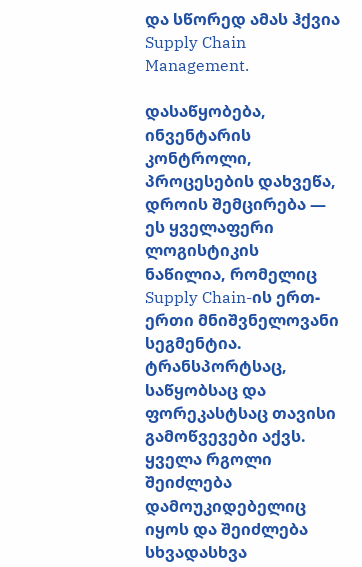და სწორედ ამას ჰქვია Supply Chain Management.

დასაწყობება, ინვენტარის კონტროლი, პროცესების დახვეწა, დროის შემცირება — ეს ყველაფერი ლოგისტიკის ნაწილია, რომელიც Supply Chain-ის ერთ-ერთი მნიშვნელოვანი სეგმენტია. ტრანსპორტსაც, საწყობსაც და ფორეკასტსაც თავისი გამოწვევები აქვს. ყველა რგოლი შეიძლება დამოუკიდებელიც იყოს და შეიძლება სხვადასხვა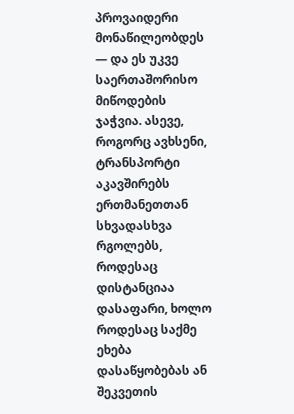პროვაიდერი მონაწილეობდეს — და ეს უკვე საერთაშორისო მიწოდების ჯაჭვია. ასევე, როგორც ავხსენი, ტრანსპორტი აკავშირებს ერთმანეთთან სხვადასხვა რგოლებს, როდესაც დისტანციაა დასაფარი, ხოლო როდესაც საქმე ეხება დასაწყობებას ან შეკვეთის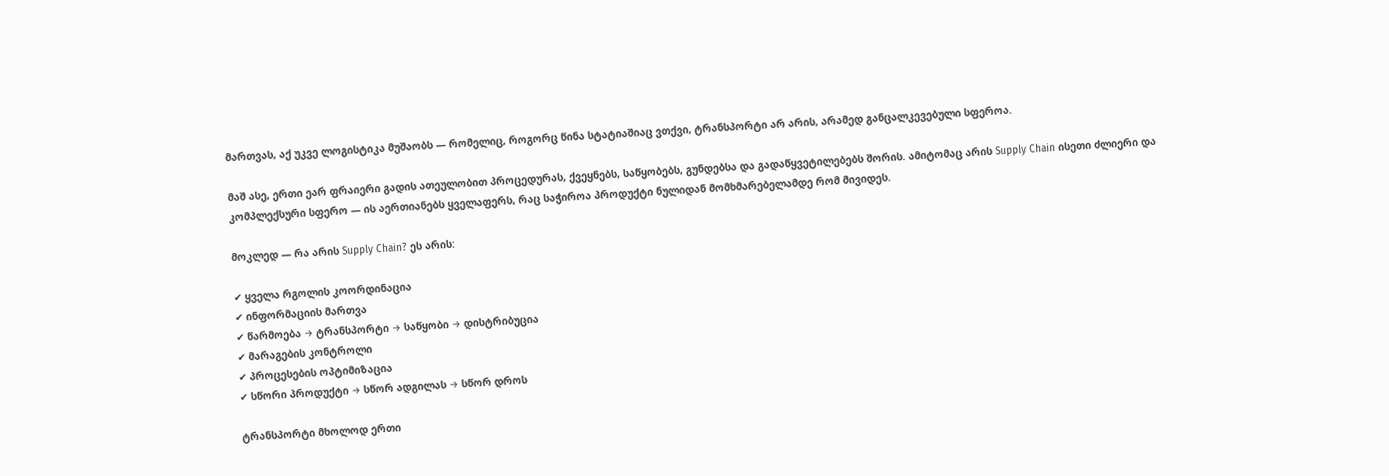მართვას, აქ უკვე ლოგისტიკა მუშაობს — რომელიც, როგორც წინა სტატიაშიაც ვთქვი, ტრანსპორტი არ არის, არამედ განცალკევებული სფეროა.

მაშ ასე, ერთი ეარ ფრაიერი გადის ათეულობით პროცედურას, ქვეყნებს, საწყობებს, გუნდებსა და გადაწყვეტილებებს შორის. ამიტომაც არის Supply Chain ისეთი ძლიერი და კომპლექსური სფერო — ის აერთიანებს ყველაფერს, რაც საჭიროა პროდუქტი ნულიდან მომხმარებელამდე რომ მივიდეს.

მოკლედ — რა არის Supply Chain? ეს არის:

✔ ყველა რგოლის კოორდინაცია
✔ ინფორმაციის მართვა
✔ წარმოება → ტრანსპორტი → საწყობი → დისტრიბუცია
✔ მარაგების კონტროლი
✔ პროცესების ოპტიმიზაცია
✔ სწორი პროდუქტი → სწორ ადგილას → სწორ დროს

ტრანსპორტი მხოლოდ ერთი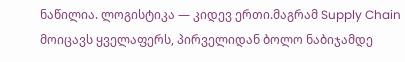ნაწილია. ლოგისტიკა — კიდევ ერთი.მაგრამ Supply Chain მოიცავს ყველაფერს, პირველიდან ბოლო ნაბიჯამდე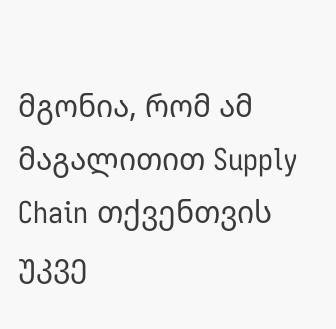მგონია, რომ ამ მაგალითით Supply Chain თქვენთვის უკვე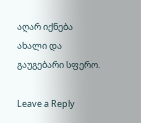აღარ იქნება ახალი და გაუგებარი სფერო.

Leave a Reply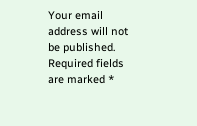Your email address will not be published. Required fields are marked *